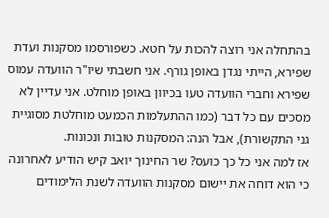בהתחלה אני רוצה להכות על חטא. כשפורסמו מסקנות ועדת שפירא, הייתי נגדן באופן גורף. אני חשבתי שיו"ר הוועדה עמוס שפירא וחברי הוועדה טעו בכיוון באופן מוחלט. אני עדיין לא מסכים עם כל דבר (כמו ההתעלמות הכמעט מוחלטת מסוגיית גני התקשורת), אבל הנה: המסקנות טובות ונכונות.
אז למה אני כל כך כועס? שר החינוך יואב קיש הודיע לאחרונה כי הוא דוחה את יישום מסקנות הוועדה לשנת הלימודים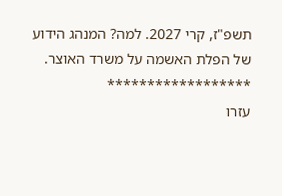תשפ"ז, קרי 2027. למה? המנהג הידוע של הפלת האשמה על משרד האוצר.
******************
עזרו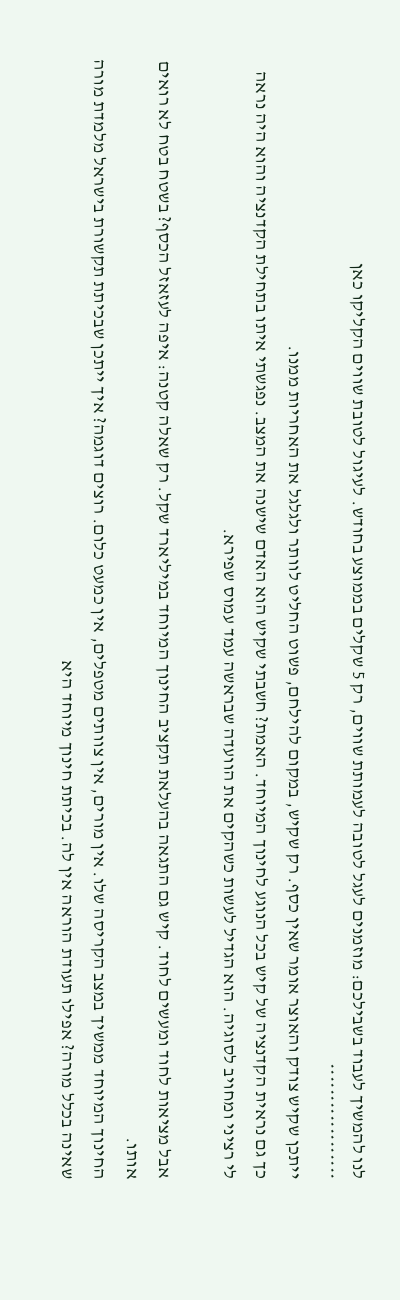לנו להמשיך לעבוד בשבילכם: מוזמנים לעגל לטובה לעמותת שווים, רק 5 שקלים בממוצע בחודש. לעיגול לטובת שווים הקליקו כאן
******************
ייתכן שקיש צודק והאוצר אומר שאין כסף. רק שקיש, במקום להילחם, פשוט החליט לוותר ולגלגל את האחריות ממנו.
כך גם נראית הקדנציה של קיש בכל הנוגע לחינוך המיוחד. האמת? חשבתי שקיש הוא האדם שישנה את המצב. נפגשתי איתו בתחילת הקדנציה והוא היה נראה לי רציני ומחויב לסוגיה. הוא הגדיל לעשות כשהקים את הוועדה שבראשה עמד עמוס שפירא.

אבל מציאות לחוד ומעשים לחוד. קיש גם התגאה בהעלאת תקציב החינוך המיוחד במיליארד שקל. רק שאלה קטנה: איפה לעזאזל הכסף? בשטח בטח לא רואים אותו.
החינוך המיוחד ממשיך במצב הקריסה שלו. אין מורים, אין צוותים מטפלים, אין כמעט כלום. רוצים דוגמה? איך ייתכן שבכיתת תקשורת בישראל מלמדת מורה שאינה בכלל מורה? אפילו תעודת הוראה אין לה. בכיתת חינוך מיוחד היא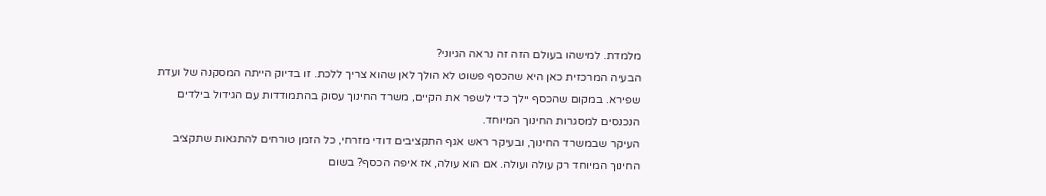מלמדת. למישהו בעולם הזה זה נראה הגיוני?
הבעיה המרכזית כאן היא שהכסף פשוט לא הולך לאן שהוא צריך ללכת. זו בדיוק הייתה המסקנה של ועדת שפירא. במקום שהכסף יילך כדי לשפר את הקיים, משרד החינוך עסוק בהתמודדות עם הגידול בילדים הנכנסים למסגרות החינוך המיוחד.
העיקר שבמשרד החינוך, ובעיקר ראש אגף התקציבים דודי מזרחי, כל הזמן טורחים להתגאות שתקציב החינוך המיוחד רק עולה ועולה. אם הוא עולה, אז איפה הכסף? בשום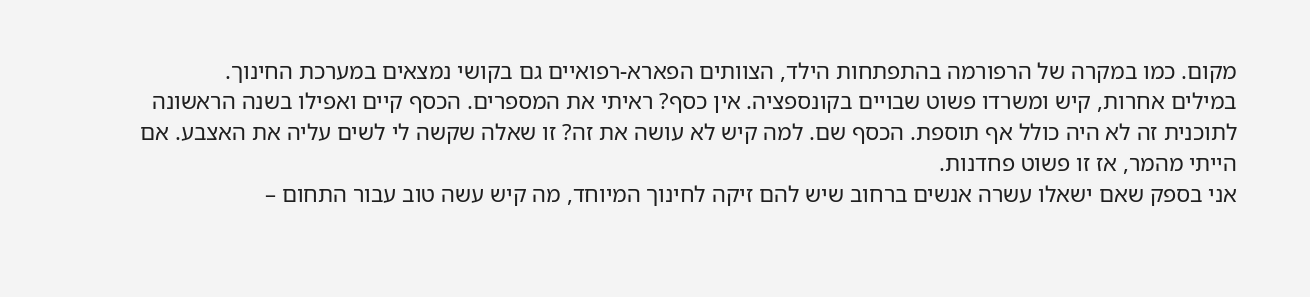מקום. כמו במקרה של הרפורמה בהתפתחות הילד, הצוותים הפארא-רפואיים גם בקושי נמצאים במערכת החינוך.
במילים אחרות, קיש ומשרדו פשוט שבויים בקונספציה. אין כסף? ראיתי את המספרים. הכסף קיים ואפילו בשנה הראשונה לתוכנית זה לא היה כולל אף תוספת. הכסף שם. למה קיש לא עושה את זה? זו שאלה שקשה לי לשים עליה את האצבע. אם הייתי מהמר, אז זו פשוט פחדנות.
אני בספק שאם ישאלו עשרה אנשים ברחוב שיש להם זיקה לחינוך המיוחד, מה קיש עשה טוב עבור התחום –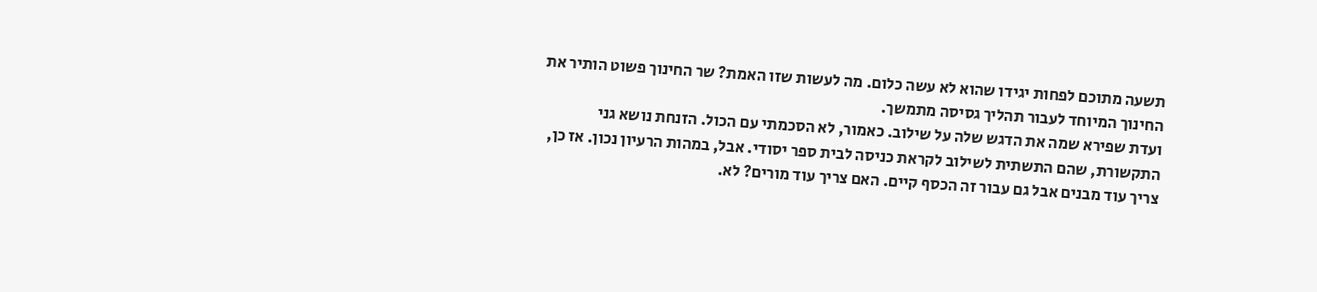תשעה מתוכם לפחות יגידו שהוא לא עשה כלום. מה לעשות שזו האמת? שר החינוך פשוט הותיר את החינוך המיוחד לעבור תהליך גסיסה מתמשך.
ועדת שפירא שמה את הדגש שלה על שילוב. כאמור, לא הסכמתי עם הכול. הזנחת נושא גני התקשורת, שהם התשתית לשילוב לקראת כניסה לבית ספר יסודי. אבל, במהות הרעיון נכון. אז כן, צריך עוד מבנים אבל גם עבור זה הכסף קיים. האם צריך עוד מורים? לא.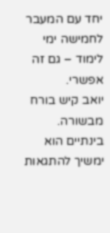יחד עם המעבר לחמישה ימי לימוד – גם זה אפשרי.
יואב קיש בורח מבשורה. בינתיים הוא ימשיך להתגאות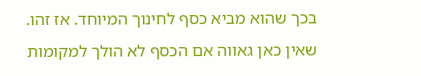בכך שהוא מביא כסף לחינוך המיוחד. אז זהו. שאין כאן גאווה אם הכסף לא הולך למקומות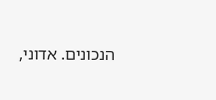הנכונים. אדוני,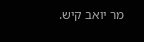מר יואב קיש.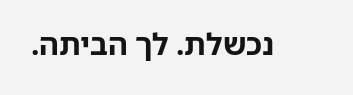נכשלת. לך הביתה.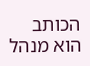הכותב הוא מנהל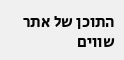התוכן של אתר שווים